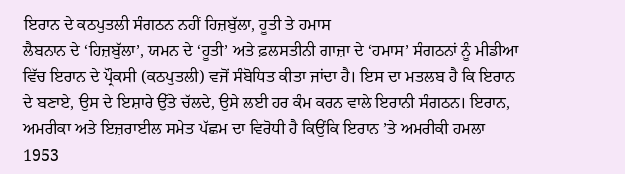ਇਰਾਨ ਦੇ ਕਠਪੁਤਲੀ ਸੰਗਠਨ ਨਹੀਂ ਹਿਜ਼ਬੁੱਲਾ, ਹੂਤੀ ਤੇ ਹਮਾਸ
ਲੈਬਨਾਨ ਦੇ ‘ਹਿਜ਼ਬੁੱਲਾ’, ਯਮਨ ਦੇ ‘ਹੂਤੀ’ ਅਤੇ ਫ਼ਲਸਤੀਨੀ ਗਾਜ਼ਾ ਦੇ ‘ਹਮਾਸ’ ਸੰਗਠਨਾਂ ਨੂੰ ਮੀਡੀਆ ਵਿੱਚ ਇਰਾਨ ਦੇ ਪ੍ਰੌਕਸੀ (ਕਠਪੁਤਲੀ) ਵਜੋਂ ਸੰਬੋਧਿਤ ਕੀਤਾ ਜਾਂਦਾ ਹੈ। ਇਸ ਦਾ ਮਤਲਬ ਹੈ ਕਿ ਇਰਾਨ ਦੇ ਬਣਾਏ, ਉਸ ਦੇ ਇਸ਼ਾਰੇ ਉੱਤੇ ਚੱਲਦੇ, ਉਸੇ ਲਈ ਹਰ ਕੰਮ ਕਰਨ ਵਾਲੇ ਇਰਾਨੀ ਸੰਗਠਨ। ਇਰਾਨ, ਅਮਰੀਕਾ ਅਤੇ ਇਜ਼ਰਾਈਲ ਸਮੇਤ ਪੱਛਮ ਦਾ ਵਿਰੋਧੀ ਹੈ ਕਿਉਂਕਿ ਇਰਾਨ ’ਤੇ ਅਮਰੀਕੀ ਹਮਲਾ 1953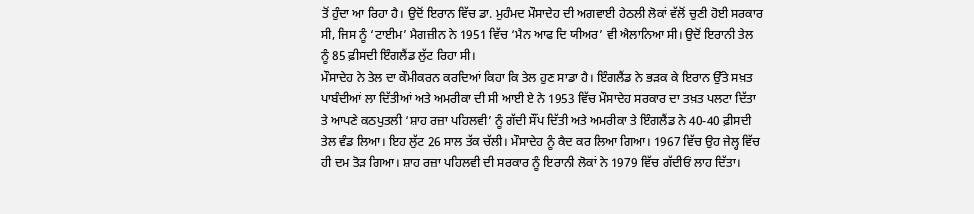ਤੋਂ ਹੁੰਦਾ ਆ ਰਿਹਾ ਹੈ। ਉਦੋਂ ਇਰਾਨ ਵਿੱਚ ਡਾ. ਮੁਹੰਮਦ ਮੌਸਾਦੇਹ ਦੀ ਅਗਵਾਈ ਹੇਠਲੀ ਲੋਕਾਂ ਵੱਲੋਂ ਚੁਣੀ ਹੋਈ ਸਰਕਾਰ ਸੀ, ਜਿਸ ਨੂੰ ‘ਟਾਈਮ’ ਮੈਗਜ਼ੀਨ ਨੇ 1951 ਵਿੱਚ ‘ਮੈਨ ਆਫ ਦਿ ਯੀਅਰ’ ਵੀ ਐਲਾਨਿਆ ਸੀ। ਉਦੋਂ ਇਰਾਨੀ ਤੇਲ ਨੂੰ 85 ਫ਼ੀਸਦੀ ਇੰਗਲੈਂਡ ਲੁੱਟ ਰਿਹਾ ਸੀ।
ਮੌਸਾਦੇਹ ਨੇ ਤੇਲ ਦਾ ਕੌਮੀਕਰਨ ਕਰਦਿਆਂ ਕਿਹਾ ਕਿ ਤੇਲ ਹੁਣ ਸਾਡਾ ਹੈ। ਇੰਗਲੈਂਡ ਨੇ ਭੜਕ ਕੇ ਇਰਾਨ ਉੱਤੇ ਸਖ਼ਤ ਪਾਬੰਦੀਆਂ ਲਾ ਦਿੱਤੀਆਂ ਅਤੇ ਅਮਰੀਕਾ ਦੀ ਸੀ ਆਈ ਏ ਨੇ 1953 ਵਿੱਚ ਮੌਸਾਦੇਹ ਸਰਕਾਰ ਦਾ ਤਖ਼ਤ ਪਲਟਾ ਦਿੱਤਾ ਤੇ ਆਪਣੇ ਕਠਪੁਤਲੀ ‘ਸ਼ਾਹ ਰਜ਼ਾ ਪਹਿਲਵੀ’ ਨੂੰ ਗੱਦੀ ਸੌਂਪ ਦਿੱਤੀ ਅਤੇ ਅਮਰੀਕਾ ਤੇ ਇੰਗਲੈਂਡ ਨੇ 40-40 ਫ਼ੀਸਦੀ ਤੇਲ ਵੰਡ ਲਿਆ। ਇਹ ਲੁੱਟ 26 ਸਾਲ ਤੱਕ ਚੱਲੀ। ਮੌਸਾਦੇਹ ਨੂੰ ਕੈਦ ਕਰ ਲਿਆ ਗਿਆ। 1967 ਵਿੱਚ ਉਹ ਜੇਲ੍ਹ ਵਿੱਚ ਹੀ ਦਮ ਤੋੜ ਗਿਆ। ਸ਼ਾਹ ਰਜ਼ਾ ਪਹਿਲਵੀ ਦੀ ਸਰਕਾਰ ਨੂੰ ਇਰਾਨੀ ਲੋਕਾਂ ਨੇ 1979 ਵਿੱਚ ਗੱਦੀਓਂ ਲਾਹ ਦਿੱਤਾ।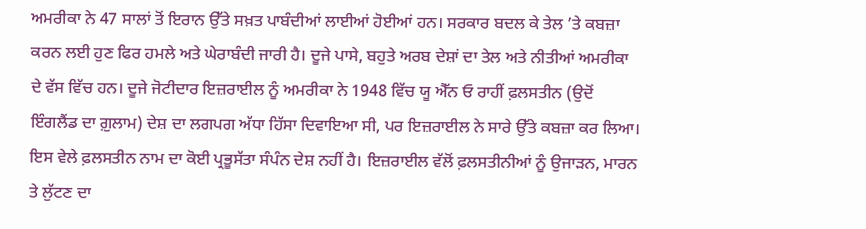ਅਮਰੀਕਾ ਨੇ 47 ਸਾਲਾਂ ਤੋਂ ਇਰਾਨ ਉੱਤੇ ਸਖ਼ਤ ਪਾਬੰਦੀਆਂ ਲਾਈਆਂ ਹੋਈਆਂ ਹਨ। ਸਰਕਾਰ ਬਦਲ ਕੇ ਤੇਲ ’ਤੇ ਕਬਜ਼ਾ ਕਰਨ ਲਈ ਹੁਣ ਫਿਰ ਹਮਲੇ ਅਤੇ ਘੇਰਾਬੰਦੀ ਜਾਰੀ ਹੈ। ਦੂਜੇ ਪਾਸੇ, ਬਹੁਤੇ ਅਰਬ ਦੇਸ਼ਾਂ ਦਾ ਤੇਲ ਅਤੇ ਨੀਤੀਆਂ ਅਮਰੀਕਾ ਦੇ ਵੱਸ ਵਿੱਚ ਹਨ। ਦੂਜੇ ਜੋਟੀਦਾਰ ਇਜ਼ਰਾਈਲ ਨੂੰ ਅਮਰੀਕਾ ਨੇ 1948 ਵਿੱਚ ਯੂ ਐੱਨ ਓ ਰਾਹੀਂ ਫ਼ਲਸਤੀਨ (ਉਦੋਂ ਇੰਗਲੈਂਡ ਦਾ ਗ਼ੁਲਾਮ) ਦੇਸ਼ ਦਾ ਲਗਪਗ ਅੱਧਾ ਹਿੱਸਾ ਦਿਵਾਇਆ ਸੀ, ਪਰ ਇਜ਼ਰਾਈਲ ਨੇ ਸਾਰੇ ਉੱਤੇ ਕਬਜ਼ਾ ਕਰ ਲਿਆ। ਇਸ ਵੇਲੇ ਫ਼ਲਸਤੀਨ ਨਾਮ ਦਾ ਕੋਈ ਪ੍ਰਭੂਸੱਤਾ ਸੰਪੰਨ ਦੇਸ਼ ਨਹੀਂ ਹੈ। ਇਜ਼ਰਾਈਲ ਵੱਲੋਂ ਫ਼ਲਸਤੀਨੀਆਂ ਨੂੰ ਉਜਾੜਨ, ਮਾਰਨ ਤੇ ਲੁੱਟਣ ਦਾ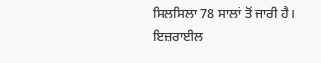ਸਿਲਸਿਲਾ 78 ਸਾਲਾਂ ਤੋਂ ਜਾਰੀ ਹੈ।
ਇਜ਼ਰਾਈਲ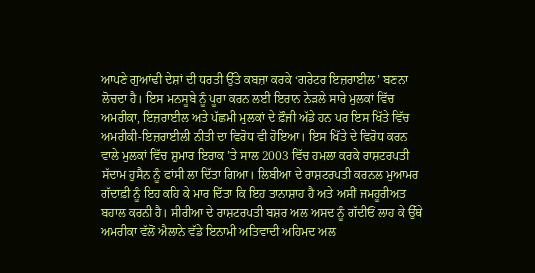ਆਪਣੇ ਗੁਆਂਢੀ ਦੇਸ਼ਾਂ ਦੀ ਧਰਤੀ ਉੱਤੇ ਕਬਜ਼ਾ ਕਰਕੇ ‘ਗਰੇਟਰ ਇਜ਼ਰਾਈਲ’ ਬਣਨਾ ਲੋਚਦਾ ਹੈ। ਇਸ ਮਨਸੂਬੇ ਨੂੰ ਪੂਰਾ ਕਰਨ ਲਈ ਇਰਾਨ ਨੇੜਲੇ ਸਾਰੇ ਮੁਲਕਾਂ ਵਿੱਚ ਅਮਰੀਕਾ, ਇਜ਼ਰਾਈਲ ਅਤੇ ਪੱਛਮੀ ਮੁਲਕਾਂ ਦੇ ਫ਼ੌਜੀ ਅੱਡੇ ਹਨ ਪਰ ਇਸ ਖਿੱਤੇ ਵਿੱਚ ਅਮਰੀਕੀ-ਇਜ਼ਰਾਈਲੀ ਨੀਤੀ ਦਾ ਵਿਰੋਧ ਵੀ ਹੋਇਆ। ਇਸ ਖਿੱਤੇ ਦੇ ਵਿਰੋਧ ਕਰਨ ਵਾਲੇ ਮੁਲਕਾਂ ਵਿੱਚ ਸ਼ੁਮਾਰ ਇਰਾਕ ’ਤੇ ਸਾਲ 2003 ਵਿੱਚ ਹਮਲਾ ਕਰਕੇ ਰਾਸ਼ਟਰਪਤੀ ਸੱਦਾਮ ਹੁਸੈਨ ਨੂੰ ਫਾਂਸੀ ਲਾ ਦਿੱਤਾ ਗਿਆ। ਲਿਬੀਆ ਦੇ ਰਾਸ਼ਟਰਪਤੀ ਕਰਨਲ ਮੁਆਮਰ ਗੱਦਾਫ਼ੀ ਨੂੰ ਇਹ ਕਹਿ ਕੇ ਮਾਰ ਦਿੱਤਾ ਕਿ ਇਹ ਤਾਨਾਸ਼ਾਹ ਹੈ ਅਤੇ ਅਸੀਂ ਜਮਹੂਰੀਅਤ ਬਹਾਲ ਕਰਨੀ ਹੈ। ਸੀਰੀਆ ਦੇ ਰਾਸ਼ਟਰਪਤੀ ਬਸ਼ਰ ਅਲ ਅਸਦ ਨੂੰ ਗੱਦੀਓਂ ਲਾਹ ਕੇ ਉੱਥੇ ਅਮਰੀਕਾ ਵੱਲੋਂ ਐਲਾਨੇ ਵੱਡੇ ਇਨਾਮੀ ਅਤਿਵਾਦੀ ਅਹਿਮਦ ਅਲ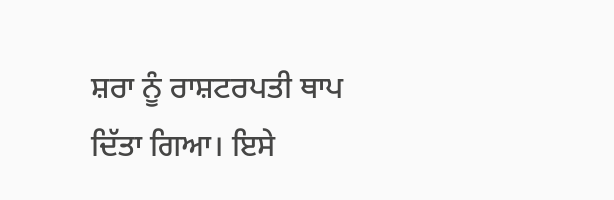ਸ਼ਰਾ ਨੂੰ ਰਾਸ਼ਟਰਪਤੀ ਥਾਪ ਦਿੱਤਾ ਗਿਆ। ਇਸੇ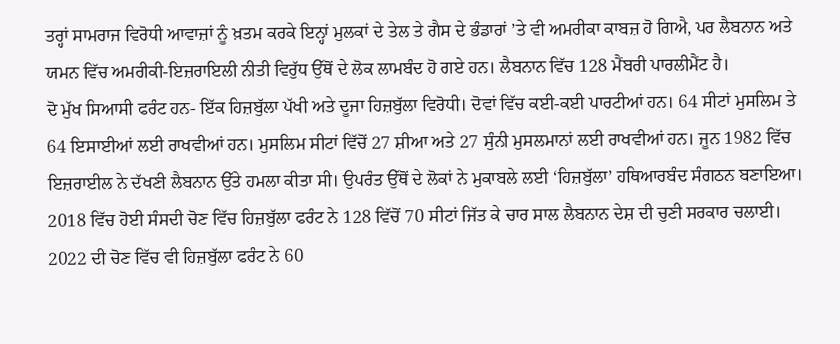ਤਰ੍ਹਾਂ ਸਾਮਰਾਜ ਵਿਰੋਧੀ ਆਵਾਜ਼ਾਂ ਨੂੰ ਖ਼ਤਮ ਕਰਕੇ ਇਨ੍ਹਾਂ ਮੁਲਕਾਂ ਦੇ ਤੇਲ ਤੇ ਗੈਸ ਦੇ ਭੰਡਾਰਾਂ ’ਤੇ ਵੀ ਅਮਰੀਕਾ ਕਾਬਜ਼ ਹੋ ਗਿਐ, ਪਰ ਲੈਬਨਾਨ ਅਤੇ ਯਮਨ ਵਿੱਚ ਅਮਰੀਕੀ-ਇਜ਼ਰਾਇਲੀ ਨੀਤੀ ਵਿਰੁੱਧ ਉੱਥੋਂ ਦੇ ਲੋਕ ਲਾਮਬੰਦ ਹੋ ਗਏ ਹਨ। ਲੈਬਨਾਨ ਵਿੱਚ 128 ਮੈਂਬਰੀ ਪਾਰਲੀਮੈਂਟ ਹੈ।
ਦੋ ਮੁੱਖ ਸਿਆਸੀ ਫਰੰਟ ਹਨ- ਇੱਕ ਹਿਜ਼ਬੁੱਲਾ ਪੱਖੀ ਅਤੇ ਦੂਜਾ ਹਿਜ਼ਬੁੱਲਾ ਵਿਰੋਧੀ। ਦੋਵਾਂ ਵਿੱਚ ਕਈ-ਕਈ ਪਾਰਟੀਆਂ ਹਨ। 64 ਸੀਟਾਂ ਮੁਸਲਿਮ ਤੇ 64 ਇਸਾਈਆਂ ਲਈ ਰਾਖਵੀਆਂ ਹਨ। ਮੁਸਲਿਮ ਸੀਟਾਂ ਵਿੱਚੋਂ 27 ਸ਼ੀਆ ਅਤੇ 27 ਸੁੰਨੀ ਮੁਸਲਮਾਨਾਂ ਲਈ ਰਾਖਵੀਆਂ ਹਨ। ਜੂਨ 1982 ਵਿੱਚ ਇਜ਼ਰਾਈਲ ਨੇ ਦੱਖਣੀ ਲੈਬਨਾਨ ਉੱਤੇ ਹਮਲਾ ਕੀਤਾ ਸੀ। ਉਪਰੰਤ ਉੱਥੋਂ ਦੇ ਲੋਕਾਂ ਨੇ ਮੁਕਾਬਲੇ ਲਈ ‘ਹਿਜ਼ਬੁੱਲਾ’ ਹਥਿਆਰਬੰਦ ਸੰਗਠਨ ਬਣਾਇਆ। 2018 ਵਿੱਚ ਹੋਈ ਸੰਸਦੀ ਚੋਣ ਵਿੱਚ ਹਿਜ਼ਬੁੱਲਾ ਫਰੰਟ ਨੇ 128 ਵਿੱਚੋਂ 70 ਸੀਟਾਂ ਜਿੱਤ ਕੇ ਚਾਰ ਸਾਲ ਲੈਬਨਾਨ ਦੇਸ਼ ਦੀ ਚੁਣੀ ਸਰਕਾਰ ਚਲਾਈ। 2022 ਦੀ ਚੋਣ ਵਿੱਚ ਵੀ ਹਿਜ਼ਬੁੱਲਾ ਫਰੰਟ ਨੇ 60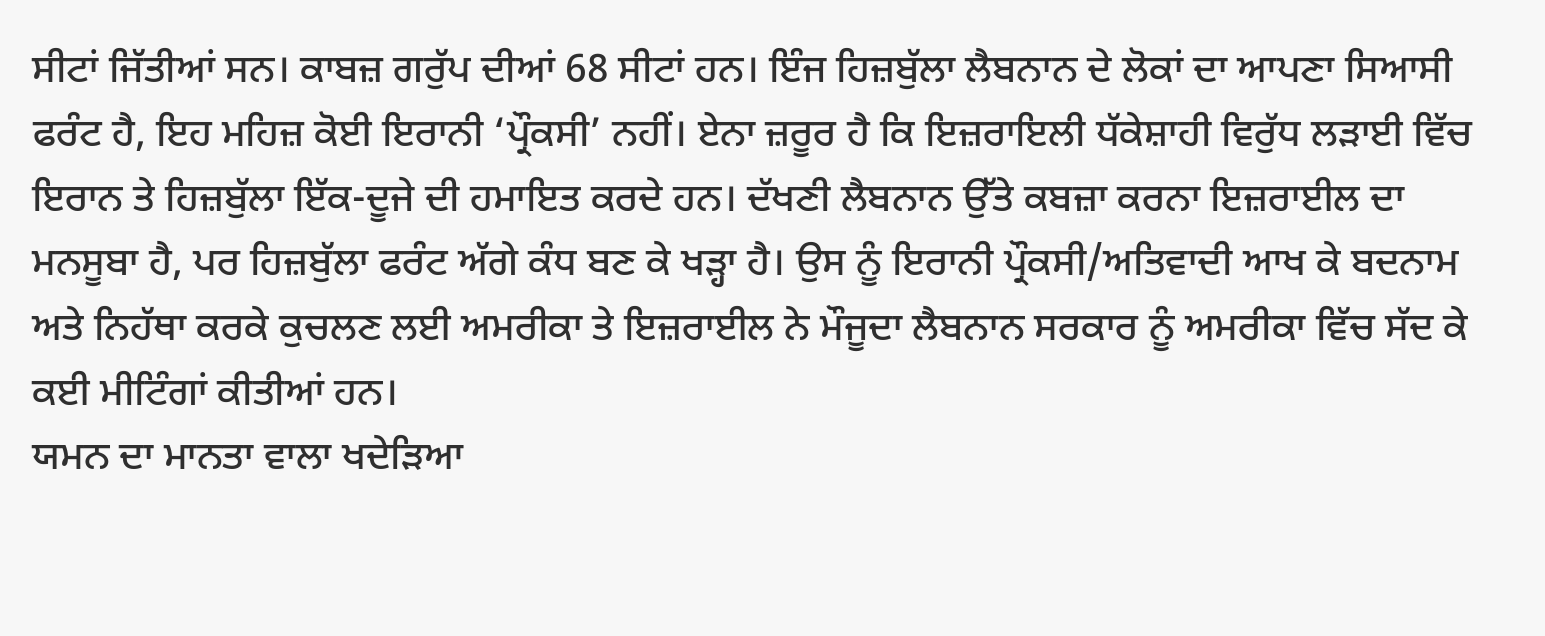ਸੀਟਾਂ ਜਿੱਤੀਆਂ ਸਨ। ਕਾਬਜ਼ ਗਰੁੱਪ ਦੀਆਂ 68 ਸੀਟਾਂ ਹਨ। ਇੰਜ ਹਿਜ਼ਬੁੱਲਾ ਲੈਬਨਾਨ ਦੇ ਲੋਕਾਂ ਦਾ ਆਪਣਾ ਸਿਆਸੀ ਫਰੰਟ ਹੈ, ਇਹ ਮਹਿਜ਼ ਕੋਈ ਇਰਾਨੀ ‘ਪ੍ਰੌਕਸੀ’ ਨਹੀਂ। ਏਨਾ ਜ਼ਰੂਰ ਹੈ ਕਿ ਇਜ਼ਰਾਇਲੀ ਧੱਕੇਸ਼ਾਹੀ ਵਿਰੁੱਧ ਲੜਾਈ ਵਿੱਚ ਇਰਾਨ ਤੇ ਹਿਜ਼ਬੁੱਲਾ ਇੱਕ-ਦੂਜੇ ਦੀ ਹਮਾਇਤ ਕਰਦੇ ਹਨ। ਦੱਖਣੀ ਲੈਬਨਾਨ ਉੱਤੇ ਕਬਜ਼ਾ ਕਰਨਾ ਇਜ਼ਰਾਈਲ ਦਾ ਮਨਸੂਬਾ ਹੈ, ਪਰ ਹਿਜ਼ਬੁੱਲਾ ਫਰੰਟ ਅੱਗੇ ਕੰਧ ਬਣ ਕੇ ਖੜ੍ਹਾ ਹੈ। ਉਸ ਨੂੰ ਇਰਾਨੀ ਪ੍ਰੌਕਸੀ/ਅਤਿਵਾਦੀ ਆਖ ਕੇ ਬਦਨਾਮ ਅਤੇ ਨਿਹੱਥਾ ਕਰਕੇ ਕੁਚਲਣ ਲਈ ਅਮਰੀਕਾ ਤੇ ਇਜ਼ਰਾਈਲ ਨੇ ਮੌਜੂਦਾ ਲੈਬਨਾਨ ਸਰਕਾਰ ਨੂੰ ਅਮਰੀਕਾ ਵਿੱਚ ਸੱਦ ਕੇ ਕਈ ਮੀਟਿੰਗਾਂ ਕੀਤੀਆਂ ਹਨ।
ਯਮਨ ਦਾ ਮਾਨਤਾ ਵਾਲਾ ਖਦੇੜਿਆ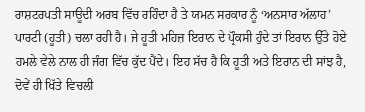ਰਾਸ਼ਟਰਪਤੀ ਸਾਊਦੀ ਅਰਬ ਵਿੱਚ ਰਹਿੰਦਾ ਹੈ ਤੇ ਯਮਨ ਸਰਕਾਰ ਨੂੰ ‘ਅਨਸਾਰ ਅੱਲਾਹ’ ਪਾਰਟੀ (ਹੂਤੀ) ਚਲਾ ਰਹੀ ਹੈ। ਜੇ ਹੂਤੀ ਮਹਿਜ਼ ਇਰਾਨ ਦੇ ਪ੍ਰੌਕਸੀ ਹੁੰਦੇ ਤਾਂ ਇਰਾਨ ਉੱਤੇ ਹੋਏ ਹਮਲੇ ਵੇਲੇ ਨਾਲ ਹੀ ਜੰਗ ਵਿੱਚ ਕੁੱਦ ਪੈਂਦੇ। ਇਹ ਸੱਚ ਹੈ ਕਿ ਹੂਤੀ ਅਤੇ ਇਰਾਨ ਦੀ ਸਾਂਝ ਹੈ, ਦੋਵੇਂ ਹੀ ਖਿੱਤੇ ਵਿਚਲੀ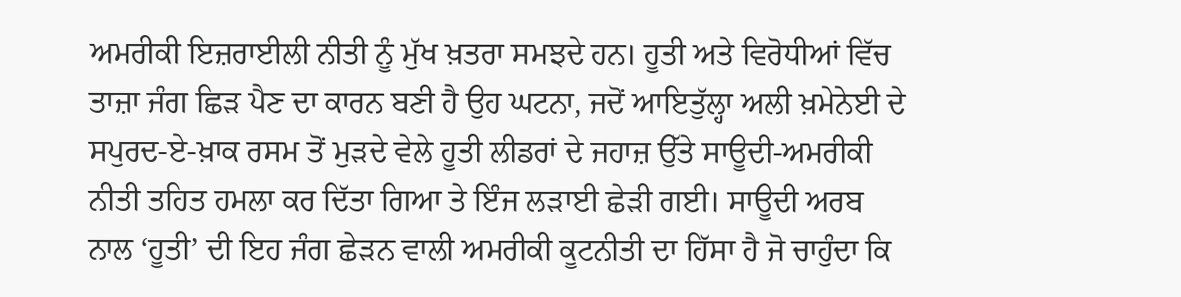ਅਮਰੀਕੀ ਇਜ਼ਰਾਈਲੀ ਨੀਤੀ ਨੂੰ ਮੁੱਖ ਖ਼ਤਰਾ ਸਮਝਦੇ ਹਨ। ਹੂਤੀ ਅਤੇ ਵਿਰੋਧੀਆਂ ਵਿੱਚ ਤਾਜ਼ਾ ਜੰਗ ਛਿੜ ਪੈਣ ਦਾ ਕਾਰਨ ਬਣੀ ਹੈ ਉਹ ਘਟਨਾ, ਜਦੋਂ ਆਇਤੁੱਲ੍ਹਾ ਅਲੀ ਖ਼ਮੇਨੇਈ ਦੇ ਸਪੁਰਦ-ਏ-ਖ਼ਾਕ ਰਸਮ ਤੋਂ ਮੁੜਦੇ ਵੇਲੇ ਹੂਤੀ ਲੀਡਰਾਂ ਦੇ ਜਹਾਜ਼ ਉੱਤੇ ਸਾਊਦੀ-ਅਮਰੀਕੀ ਨੀਤੀ ਤਹਿਤ ਹਮਲਾ ਕਰ ਦਿੱਤਾ ਗਿਆ ਤੇ ਇੰਜ ਲੜਾਈ ਛੇੜੀ ਗਈ। ਸਾਊਦੀ ਅਰਬ ਨਾਲ ‘ਹੂਤੀ’ ਦੀ ਇਹ ਜੰਗ ਛੇੜਨ ਵਾਲੀ ਅਮਰੀਕੀ ਕੂਟਨੀਤੀ ਦਾ ਹਿੱਸਾ ਹੈ ਜੋ ਚਾਹੁੰਦਾ ਕਿ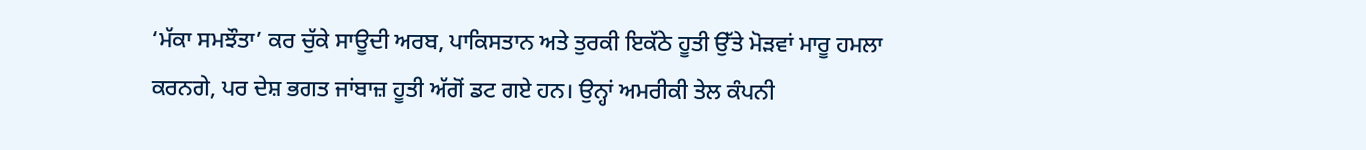‘ਮੱਕਾ ਸਮਝੌਤਾ’ ਕਰ ਚੁੱਕੇ ਸਾਊਦੀ ਅਰਬ, ਪਾਕਿਸਤਾਨ ਅਤੇ ਤੁਰਕੀ ਇਕੱਠੇ ਹੂਤੀ ਉੱਤੇ ਮੋੜਵਾਂ ਮਾਰੂ ਹਮਲਾ ਕਰਨਗੇ, ਪਰ ਦੇਸ਼ ਭਗਤ ਜਾਂਬਾਜ਼ ਹੂਤੀ ਅੱਗੋਂ ਡਟ ਗਏ ਹਨ। ਉਨ੍ਹਾਂ ਅਮਰੀਕੀ ਤੇਲ ਕੰਪਨੀ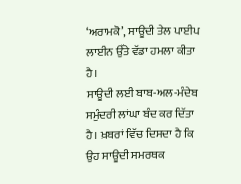‘ਅਰਾਮਕੋ’, ਸਾਊਦੀ ਤੇਲ ਪਾਈਪ ਲਾਈਨ ਉੱਤੇ ਵੱਡਾ ਹਮਲਾ ਕੀਤਾ ਹੈ।
ਸਾਊਦੀ ਲਈ ਬਾਬ-ਅਲ-ਮੰਦੇਬ ਸਮੁੰਦਰੀ ਲਾਂਘਾ ਬੰਦ ਕਰ ਦਿੱਤਾ ਹੈ। ਖ਼ਬਰਾਂ ਵਿੱਚ ਦਿਸਦਾ ਹੈ ਕਿ ਉਹ ਸਾਊਦੀ ਸਮਰਥਕ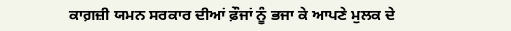ਕਾਗ਼ਜ਼ੀ ਯਮਨ ਸਰਕਾਰ ਦੀਆਂ ਫ਼ੌਜਾਂ ਨੂੰ ਭਜਾ ਕੇ ਆਪਣੇ ਮੁਲਕ ਦੇ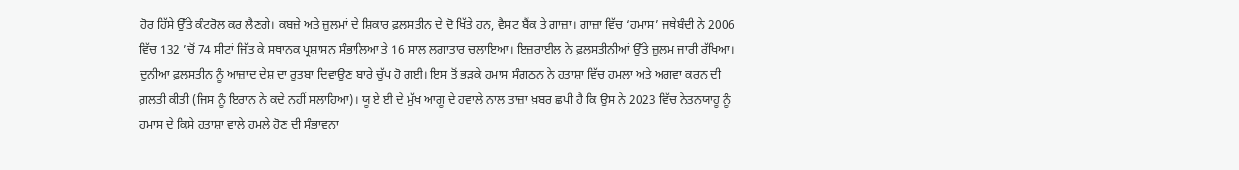ਹੋਰ ਹਿੱਸੇ ਉੱਤੇ ਕੰਟਰੋਲ ਕਰ ਲੈਣਗੇ। ਕਬਜ਼ੇ ਅਤੇ ਜ਼ੁਲਮਾਂ ਦੇ ਸ਼ਿਕਾਰ ਫ਼ਲਸਤੀਨ ਦੇ ਦੋ ਖਿੱਤੇ ਹਨ, ਵੈਸਟ ਬੈਂਕ ਤੇ ਗਾਜ਼ਾ। ਗਾਜ਼ਾ ਵਿੱਚ ‘ਹਮਾਸ’ ਜਥੇਬੰਦੀ ਨੇ 2006 ਵਿੱਚ 132 ’ਚੋਂ 74 ਸੀਟਾਂ ਜਿੱਤ ਕੇ ਸਥਾਨਕ ਪ੍ਰਸ਼ਾਸਨ ਸੰਭਾਲਿਆ ਤੇ 16 ਸਾਲ ਲਗਾਤਾਰ ਚਲਾਇਆ। ਇਜ਼ਰਾਈਲ ਨੇ ਫ਼ਲਸਤੀਨੀਆਂ ਉੱਤੇ ਜ਼ੁਲਮ ਜਾਰੀ ਰੱਖਿਆ। ਦੁਨੀਆ ਫ਼ਲਸਤੀਨ ਨੂੰ ਆਜ਼ਾਦ ਦੇਸ਼ ਦਾ ਰੁਤਬਾ ਦਿਵਾਉਣ ਬਾਰੇ ਚੁੱਪ ਹੋ ਗਈ। ਇਸ ਤੋਂ ਭੜਕੇ ਹਮਾਸ ਸੰਗਠਨ ਨੇ ਹਤਾਸ਼ਾ ਵਿੱਚ ਹਮਲਾ ਅਤੇ ਅਗਵਾ ਕਰਨ ਦੀ ਗ਼ਲਤੀ ਕੀਤੀ (ਜਿਸ ਨੂੰ ਇਰਾਨ ਨੇ ਕਦੇ ਨਹੀਂ ਸਲਾਹਿਆ)। ਯੂ ਏ ਈ ਦੇ ਮੁੱਖ ਆਗੂ ਦੇ ਹਵਾਲੇ ਨਾਲ ਤਾਜ਼ਾ ਖ਼ਬਰ ਛਪੀ ਹੈ ਕਿ ਉਸ ਨੇ 2023 ਵਿੱਚ ਨੇਤਨਯਾਹੂ ਨੂੰ ਹਮਾਸ ਦੇ ਕਿਸੇ ਹਤਾਸ਼ਾ ਵਾਲੇ ਹਮਲੇ ਹੋਣ ਦੀ ਸੰਭਾਵਨਾ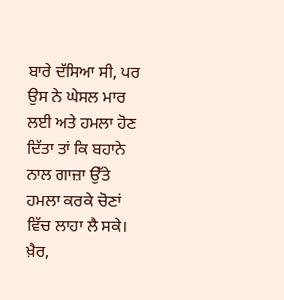ਬਾਰੇ ਦੱਸਿਆ ਸੀ, ਪਰ ਉਸ ਨੇ ਘੇਸਲ ਮਾਰ ਲਈ ਅਤੇ ਹਮਲਾ ਹੋਣ ਦਿੱਤਾ ਤਾਂ ਕਿ ਬਹਾਨੇ ਨਾਲ ਗਾਜ਼ਾ ਉੱਤੇ ਹਮਲਾ ਕਰਕੇ ਚੋਣਾਂ ਵਿੱਚ ਲਾਹਾ ਲੈ ਸਕੇ। ਖ਼ੈਰ,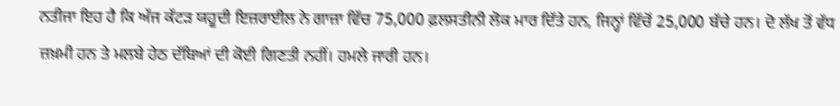ਨਤੀਜਾ ਇਹ ਹੈ ਕਿ ਅੱਜ ਕੱਟੜ ਯਹੂਦੀ ਇਜ਼ਰਾਈਲ ਨੇ ਗਾਜ਼ਾ ਵਿੱਚ 75,000 ਫ਼ਲਸਤੀਨੀ ਲੋਕ ਮਾਰ ਦਿੱਤੇ ਹਨ, ਜਿਨ੍ਹਾਂ ਵਿੱਚੋਂ 25,000 ਬੱਚੇ ਹਨ। ਦੋ ਲੱਖ ਤੋਂ ਵੱਧ ਜ਼ਖ਼ਮੀ ਹਨ ਤੇ ਮਲਬੇ ਹੇਠ ਦੱਬਿਆਂ ਦੀ ਕੋਈ ਗਿਣਤੀ ਨਹੀਂ। ਹਮਲੇ ਜਾਰੀ ਹਨ।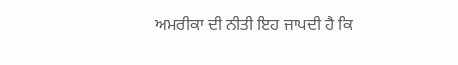ਅਮਰੀਕਾ ਦੀ ਨੀਤੀ ਇਹ ਜਾਪਦੀ ਹੈ ਕਿ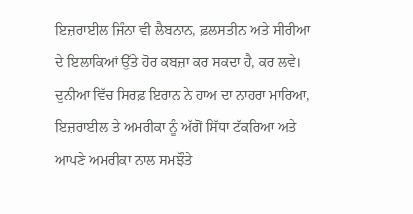ਇਜ਼ਰਾਈਲ ਜਿੰਨਾ ਵੀ ਲੈਬਨਾਨ, ਫ਼ਲਸਤੀਨ ਅਤੇ ਸੀਰੀਆ ਦੇ ਇਲਾਕਿਆਂ ਉੱਤੇ ਹੋਰ ਕਬਜ਼ਾ ਕਰ ਸਕਦਾ ਹੈ, ਕਰ ਲਵੇ। ਦੁਨੀਆ ਵਿੱਚ ਸਿਰਫ਼ ਇਰਾਨ ਨੇ ਹਾਅ ਦਾ ਨਾਹਰਾ ਮਾਰਿਆ, ਇਜ਼ਰਾਈਲ ਤੇ ਅਮਰੀਕਾ ਨੂੰ ਅੱਗੋਂ ਸਿੱਧਾ ਟੱਕਰਿਆ ਅਤੇ ਆਪਣੇ ਅਮਰੀਕਾ ਨਾਲ ਸਮਝੌਤੇ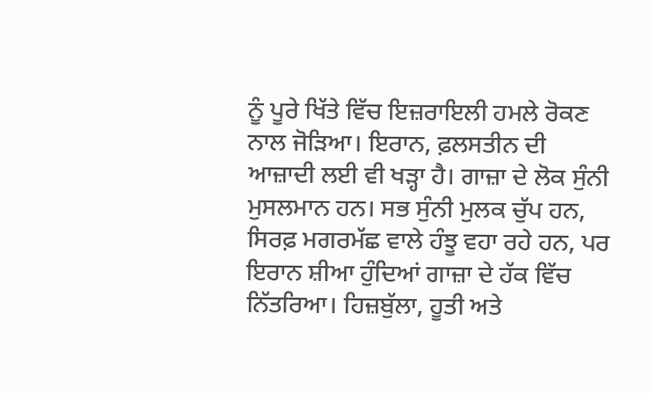ਨੂੰ ਪੂਰੇ ਖਿੱਤੇ ਵਿੱਚ ਇਜ਼ਰਾਇਲੀ ਹਮਲੇ ਰੋਕਣ ਨਾਲ ਜੋੜਿਆ। ਇਰਾਨ, ਫ਼ਲਸਤੀਨ ਦੀ ਆਜ਼ਾਦੀ ਲਈ ਵੀ ਖੜ੍ਹਾ ਹੈ। ਗਾਜ਼ਾ ਦੇ ਲੋਕ ਸੁੰਨੀ ਮੁਸਲਮਾਨ ਹਨ। ਸਭ ਸੁੰਨੀ ਮੁਲਕ ਚੁੱਪ ਹਨ, ਸਿਰਫ਼ ਮਗਰਮੱਛ ਵਾਲੇ ਹੰਝੂ ਵਹਾ ਰਹੇ ਹਨ, ਪਰ ਇਰਾਨ ਸ਼ੀਆ ਹੁੰਦਿਆਂ ਗਾਜ਼ਾ ਦੇ ਹੱਕ ਵਿੱਚ ਨਿੱਤਰਿਆ। ਹਿਜ਼ਬੁੱਲਾ, ਹੂਤੀ ਅਤੇ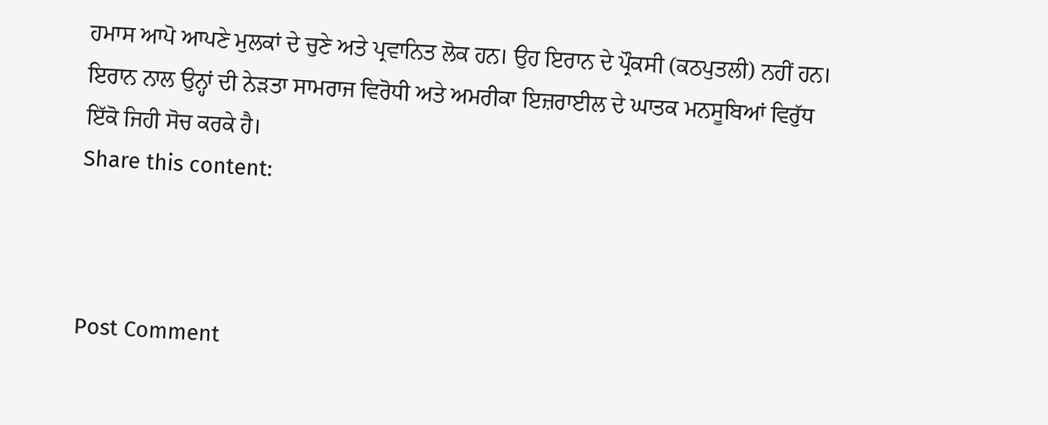ਹਮਾਸ ਆਪੋ ਆਪਣੇ ਮੁਲਕਾਂ ਦੇ ਚੁਣੇ ਅਤੇ ਪ੍ਰਵਾਨਿਤ ਲੋਕ ਹਨ। ਉਹ ਇਰਾਨ ਦੇ ਪ੍ਰੌਕਸੀ (ਕਠਪੁਤਲੀ) ਨਹੀਂ ਹਨ। ਇਰਾਨ ਨਾਲ ਉਨ੍ਹਾਂ ਦੀ ਨੇੜਤਾ ਸਾਮਰਾਜ ਵਿਰੋਧੀ ਅਤੇ ਅਮਰੀਕਾ ਇਜ਼ਰਾਈਲ ਦੇ ਘਾਤਕ ਮਨਸੂਬਿਆਂ ਵਿਰੁੱਧ ਇੱਕੋ ਜਿਹੀ ਸੋਚ ਕਰਕੇ ਹੈ।
Share this content:



Post Comment